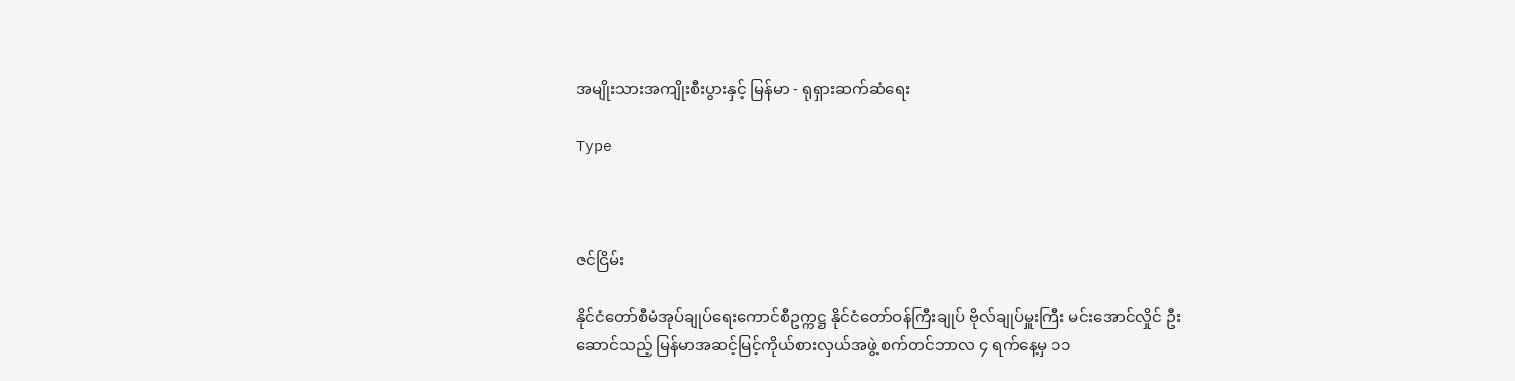အမျိုးသားအကျိုးစီးပွားနှင့် မြန်မာ - ရုရှားဆက်ဆံရေး

Type



ဇင်ငြိမ်း

နိုင်ငံတော်စီမံအုပ်ချုပ်ရေးကောင်စီဥက္ကဋ္ဌ နိုင်ငံတော်ဝန်ကြီးချုပ် ဗိုလ်ချုပ်မှူးကြီး မင်းအောင်လှိုင် ဦးဆောင်သည့် မြန်မာအဆင့်မြင့်ကိုယ်စားလှယ်အဖွဲ့ စက်တင်ဘာလ ၄ ရက်နေ့မှ ၁၁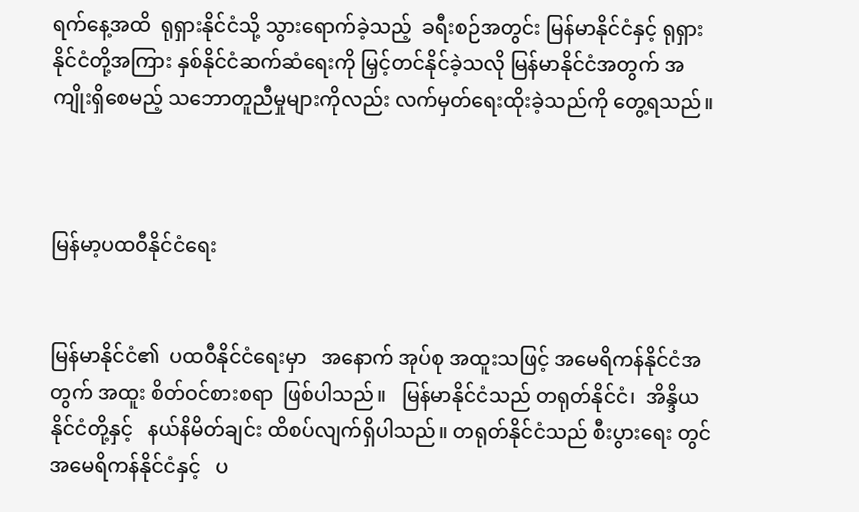ရက်နေ့အထိ  ရုရှားနိုင်ငံသို့ သွားရောက်ခဲ့သည့်  ခရီးစဉ်အတွင်း မြန်မာနိုင်ငံနှင့် ရုရှားနိုင်ငံတို့အကြား နှစ်နိုင်ငံဆက်ဆံရေးကို မြှင့်တင်နိုင်ခဲ့သလို မြန်မာနိုင်ငံအတွက် အကျိုးရှိစေမည့် သဘောတူညီမှုများကိုလည်း လက်မှတ်ရေးထိုးခဲ့သည်ကို တွေ့ရသည်။



မြန်မာ့ပထဝီနိုင်ငံရေး


မြန်မာနိုင်ငံ၏  ပထဝီနိုင်ငံရေးမှာ   အနောက် အုပ်စု အထူးသဖြင့် အမေရိကန်နိုင်ငံအတွက် အထူး စိတ်ဝင်စားစရာ  ဖြစ်ပါသည်။   မြန်မာနိုင်ငံသည် တရုတ်နိုင်ငံ၊  အိန္ဒိယနိုင်ငံတို့နှင့်   နယ်နိမိတ်ချင်း ထိစပ်လျက်ရှိပါသည်။ တရုတ်နိုင်ငံသည် စီးပွားရေး တွင်  အမေရိကန်နိုင်ငံနှင့်   ပ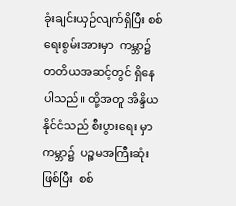ခုံးချင်းယှဉ်လျက်ရှိပြီး စစ်ရေးစွမ်းအားမှာ  ကမ္ဘာ၌ တတိယအဆင့်တွင် ရှိနေပါသည်။ ထို့အတူ အိန္ဒိယနိုင်ငံသည် စီးပွားရေး မှာ ကမ္ဘာ၌  ပဉ္စမအကြီးဆုံးဖြစ်ပြီး  စစ်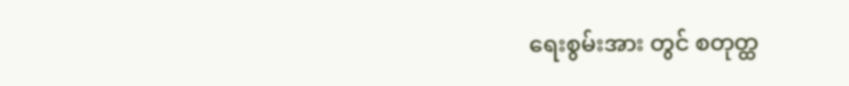ရေးစွမ်းအား တွင် စတုတ္ထ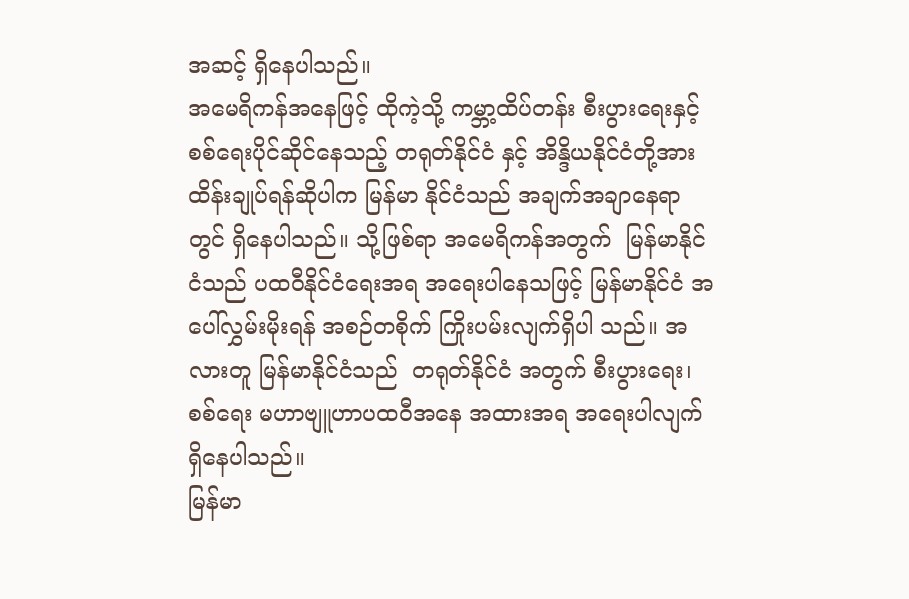အဆင့် ရှိနေပါသည်။
အမေရိကန်အနေဖြင့် ထိုကဲ့သို့ ကမ္ဘာ့ထိပ်တန်း စီးပွားရေးနှင့် စစ်ရေးပိုင်ဆိုင်နေသည့် တရုတ်နိုင်ငံ နှင့် အိန္ဒိယနိုင်ငံတို့အား ထိန်းချုပ်ရန်ဆိုပါက မြန်မာ နိုင်ငံသည် အချက်အချာနေရာတွင် ရှိနေပါသည်။ သို့ဖြစ်ရာ အမေရိကန်အတွက်  မြန်မာနိုင်ငံသည် ပထဝီနိုင်ငံရေးအရ အရေးပါနေသဖြင့် မြန်မာနိုင်ငံ အပေါ်လွှမ်းမိုးရန် အစဉ်တစိုက် ကြိုးပမ်းလျက်ရှိပါ သည်။ အလားတူ မြန်မာနိုင်ငံသည်  တရုတ်နိုင်ငံ အတွက် စီးပွားရေး၊ စစ်ရေး မဟာဗျူဟာပထဝီအနေ အထားအရ အရေးပါလျက်ရှိနေပါသည်။
မြန်မာ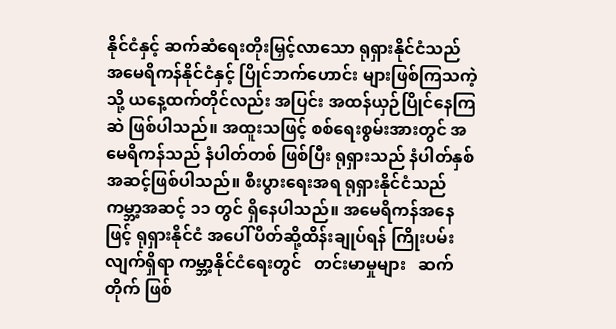နိုင်ငံနှင့် ဆက်ဆံရေးတိုးမြှင့်လာသော ရုရှားနိုင်ငံသည် အမေရိကန်နိုင်ငံနှင့် ပြိုင်ဘက်ဟောင်း များဖြစ်ကြသကဲ့သို့ ယနေ့ထက်တိုင်လည်း အပြင်း အထန်ယှဉ်ပြိုင်နေကြဆဲ ဖြစ်ပါသည်။ အထူးသဖြင့် စစ်ရေးစွမ်းအားတွင် အမေရိကန်သည် နံပါတ်တစ် ဖြစ်ပြီး ရုရှားသည် နံပါတ်နှစ်အဆင့်ဖြစ်ပါသည်။ စီးပွားရေးအရ ရုရှားနိုင်ငံသည် ကမ္ဘာ့အဆင့် ၁၁ တွင် ရှိနေပါသည်။ အမေရိကန်အနေဖြင့် ရုရှားနိုင်ငံ အပေါ် ပိတ်ဆို့ထိန်းချုပ်ရန် ကြိုးပမ်းလျက်ရှိရာ ကမ္ဘာ့နိုင်ငံရေးတွင်   တင်းမာမှုများ   ဆက်တိုက် ဖြစ်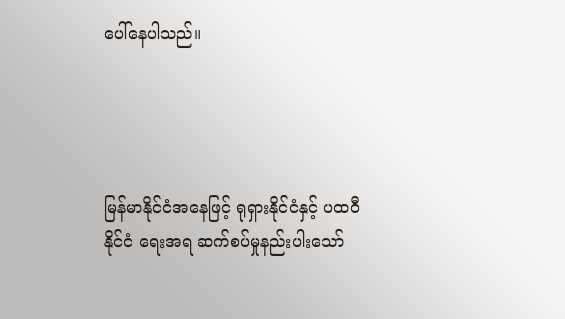ပေါ်နေပါသည်။




မြန်မာနိုင်ငံအနေဖြင့် ရုရှားနိုင်ငံနှင့် ပထဝီနိုင်ငံ ရေးအရ ဆက်စပ်မှုနည်းပါးသော်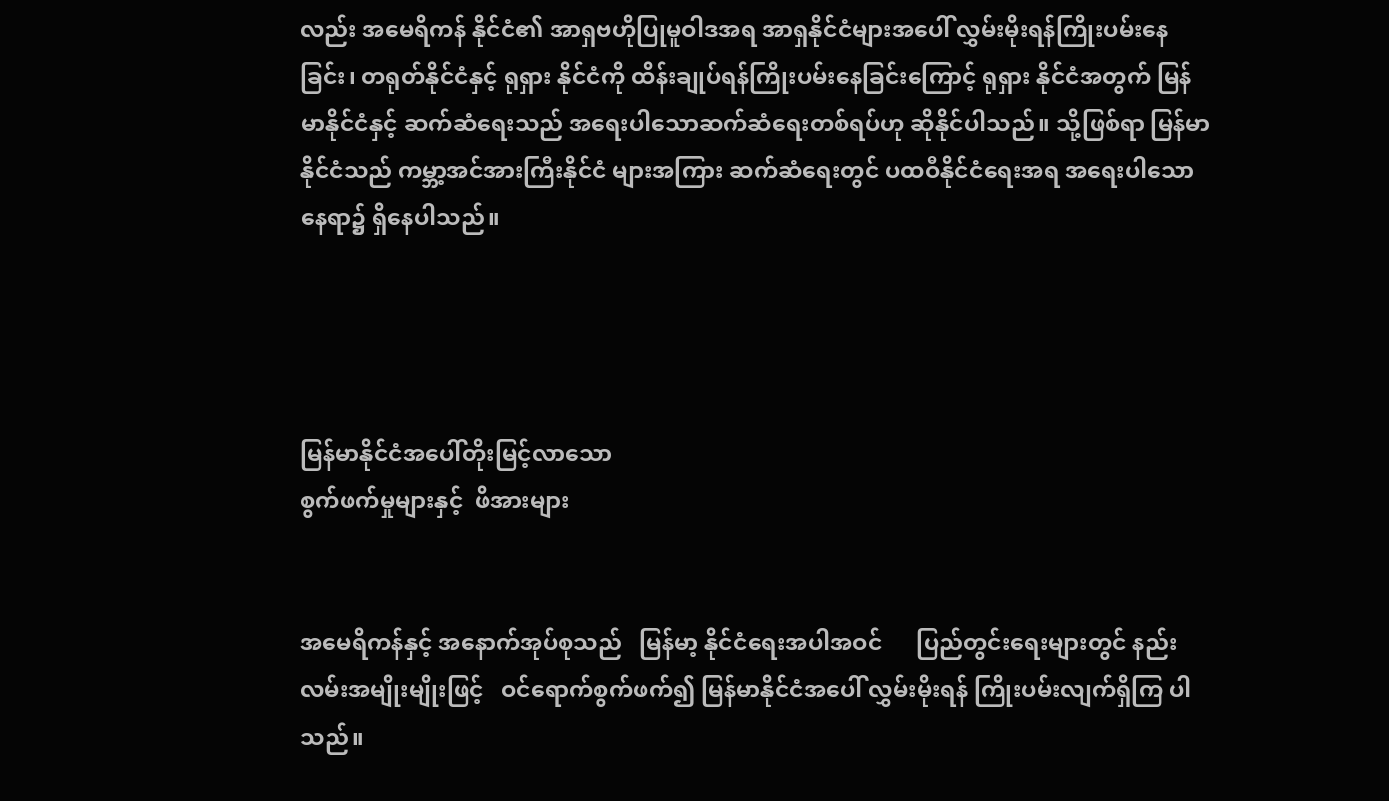လည်း အမေရိကန် နိုင်ငံ၏ အာရှဗဟိုပြုမူဝါဒအရ အာရှနိုင်ငံများအပေါ် လွှမ်းမိုးရန်ကြိုးပမ်းနေခြင်း၊ တရုတ်နိုင်ငံနှင့် ရုရှား နိုင်ငံကို ထိန်းချုပ်ရန်ကြိုးပမ်းနေခြင်းကြောင့် ရုရှား နိုင်ငံအတွက် မြန်မာနိုင်ငံနှင့် ဆက်ဆံရေးသည် အရေးပါသောဆက်ဆံရေးတစ်ရပ်ဟု ဆိုနိုင်ပါသည်။ သို့ဖြစ်ရာ မြန်မာနိုင်ငံသည် ကမ္ဘာ့အင်အားကြီးနိုင်ငံ များအကြား ဆက်ဆံရေးတွင် ပထဝီနိုင်ငံရေးအရ အရေးပါသောနေရာ၌ ရှိနေပါသည်။




မြန်မာနိုင်ငံအပေါ်တိုးမြင့်လာသော
စွက်ဖက်မှုများနှင့်  ဖိအားများ


အမေရိကန်နှင့် အနောက်အုပ်စုသည်   မြန်မာ့ နိုင်ငံရေးအပါအဝင်      ပြည်တွင်းရေးများတွင် နည်းလမ်းအမျိုးမျိုးဖြင့်   ဝင်ရောက်စွက်ဖက်၍ မြန်မာနိုင်ငံအပေါ် လွှမ်းမိုးရန် ကြိုးပမ်းလျက်ရှိကြ ပါသည်။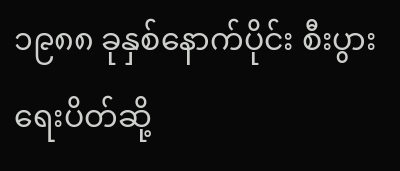၁၉၈၈ ခုနှစ်နောက်ပိုင်း စီးပွားရေးပိတ်ဆို့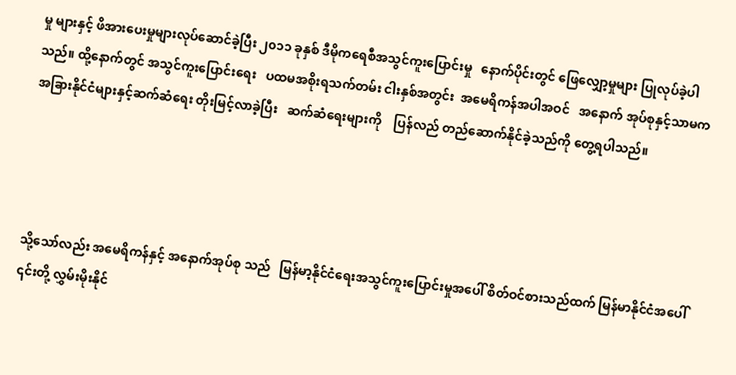မှု များနှင့် ဖိအားပေးမှုများလုပ်ဆောင်ခဲ့ပြီး ၂၀၁၁ ခုနှစ် ဒီမိုကရေစီအသွင်ကူးပြောင်းမှု   နောက်ပိုင်းတွင် ဖြေလျှော့မှုများ ပြုလုပ်ခဲ့ပါသည်။ ထို့နောက်တွင် အသွင်ကူးပြောင်းရေး   ပထမအစိုးရသက်တမ်း ငါးနှစ်အတွင်း  အမေရိကန်အပါအဝင်   အနောက် အုပ်စုနှင့်သာမက အခြားနိုင်ငံများနှင့်ဆက်ဆံရေး တိုးမြင့်လာခဲ့ပြီး   ဆက်ဆံရေးများကို    ပြန်လည် တည်ဆောက်နိုင်ခဲ့သည်ကို တွေ့ရပါသည်။




သို့သော်လည်း အမေရိကန်နှင့် အနောက်အုပ်စု သည်   မြန်မာ့နိုင်ငံရေးအသွင်ကူးပြောင်းမှုအပေါ် စိတ်ဝင်စားသည်ထက် မြန်မာနိုင်ငံအပေါ် ၎င်းတို့ လွှမ်းမိုးနိုင်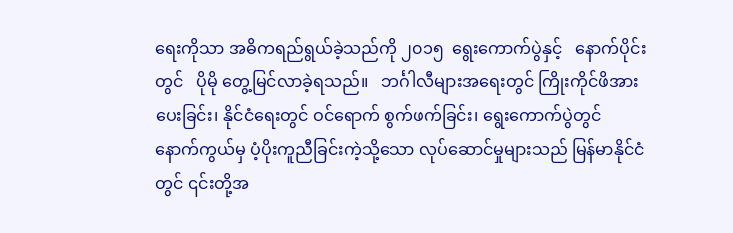ရေးကိုသာ အဓိကရည်ရွယ်ခဲ့သည်ကို ၂၀၁၅  ရွေးကောက်ပွဲနှင့်   နောက်ပိုင်းတွင်   ပိုမို တွေ့မြင်လာခဲ့ရသည်။   ဘင်္ဂါလီများအရေးတွင် ကြိုးကိုင်ဖိအားပေးခြင်း၊ နိုင်ငံရေးတွင် ဝင်ရောက် စွက်ဖက်ခြင်း၊ ရွေးကောက်ပွဲတွင်  နောက်ကွယ်မှ ပံ့ပိုးကူညီခြင်းကဲ့သို့သော လုပ်ဆောင်မှုများသည် မြန်မာနိုင်ငံတွင် ၎င်းတို့အ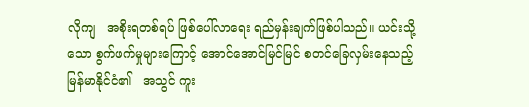လိုကျ   အစိုးရတစ်ရပ် ဖြစ်ပေါ်လာရေး ရည်မှန်းချက်ဖြစ်ပါသည်။ ယင်းသို့ သော စွက်ဖက်မှုများကြောင့် အောင်အောင်မြင်မြင် စတင်ခြေလှမ်းနေသည့် မြန်မာနိုင်ငံ၏   အသွင် ကူး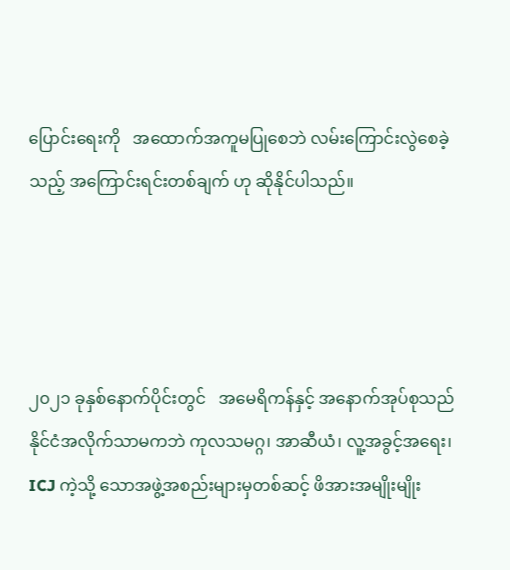ပြောင်းရေးကို   အထောက်အကူမပြုစေဘဲ လမ်းကြောင်းလွဲစေခဲ့သည့် အကြောင်းရင်းတစ်ချက် ဟု ဆိုနိုင်ပါသည်။




၂၀၂၁ ခုနှစ်နောက်ပိုင်းတွင်   အမေရိကန်နှင့် အနောက်အုပ်စုသည်     နိုင်ငံအလိုက်သာမကဘဲ ကုလသမဂ္ဂ၊ အာဆီယံ၊ လူ့အခွင့်အရေး၊ ICJ ကဲ့သို့ သောအဖွဲ့အစည်းများမှတစ်ဆင့် ဖိအားအမျိုးမျိုး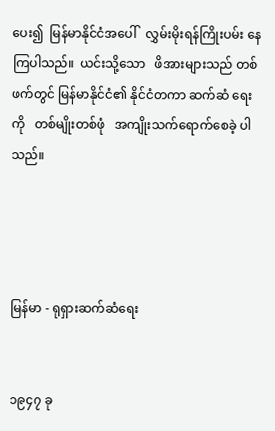ပေး၍  မြန်မာနိုင်ငံအပေါ်   လွှမ်းမိုးရန်ကြိုးပမ်း နေကြပါသည်။  ယင်းသို့သော   ဖိအားများသည် တစ်ဖက်တွင် မြန်မာနိုင်ငံ၏ နိုင်ငံတကာ ဆက်ဆံ ရေးကို   တစ်မျိုးတစ်ဖုံ   အကျိုးသက်ရောက်စေခဲ့ ပါသည်။




မြန်မာ - ရုရှားဆက်ဆံရေး


၁၉၄၇ ခု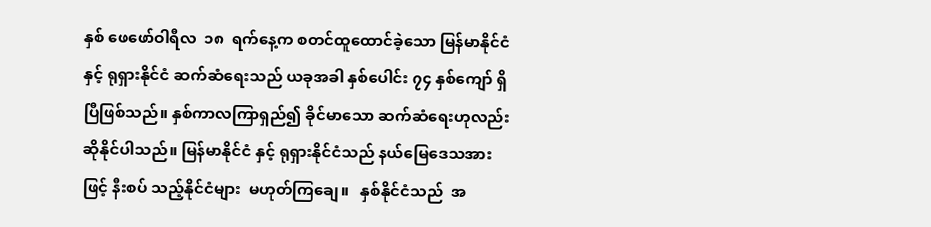နှစ် ဖေဖော်ဝါရီလ  ၁၈  ရက်နေ့က စတင်ထူထောင်ခဲ့သော မြန်မာနိုင်ငံနှင့် ရုရှားနိုင်ငံ ဆက်ဆံရေးသည် ယခုအခါ နှစ်ပေါင်း ၇၄ နှစ်ကျော် ရှိပြီဖြစ်သည်။ နှစ်ကာလကြာရှည်၍ ခိုင်မာသော ဆက်ဆံရေးဟုလည်း ဆိုနိုင်ပါသည်။ မြန်မာနိုင်ငံ နှင့် ရုရှားနိုင်ငံသည် နယ်မြေဒေသအားဖြင့် နီးစပ် သည့်နိုင်ငံများ  မဟုတ်ကြချေ။   နှစ်နိုင်ငံသည်  အ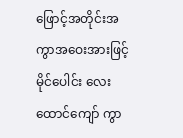ဖြောင့်အတိုင်းအကွာအဝေးအားဖြင့် မိုင်ပေါင်း လေးထောင်ကျော် ကွာ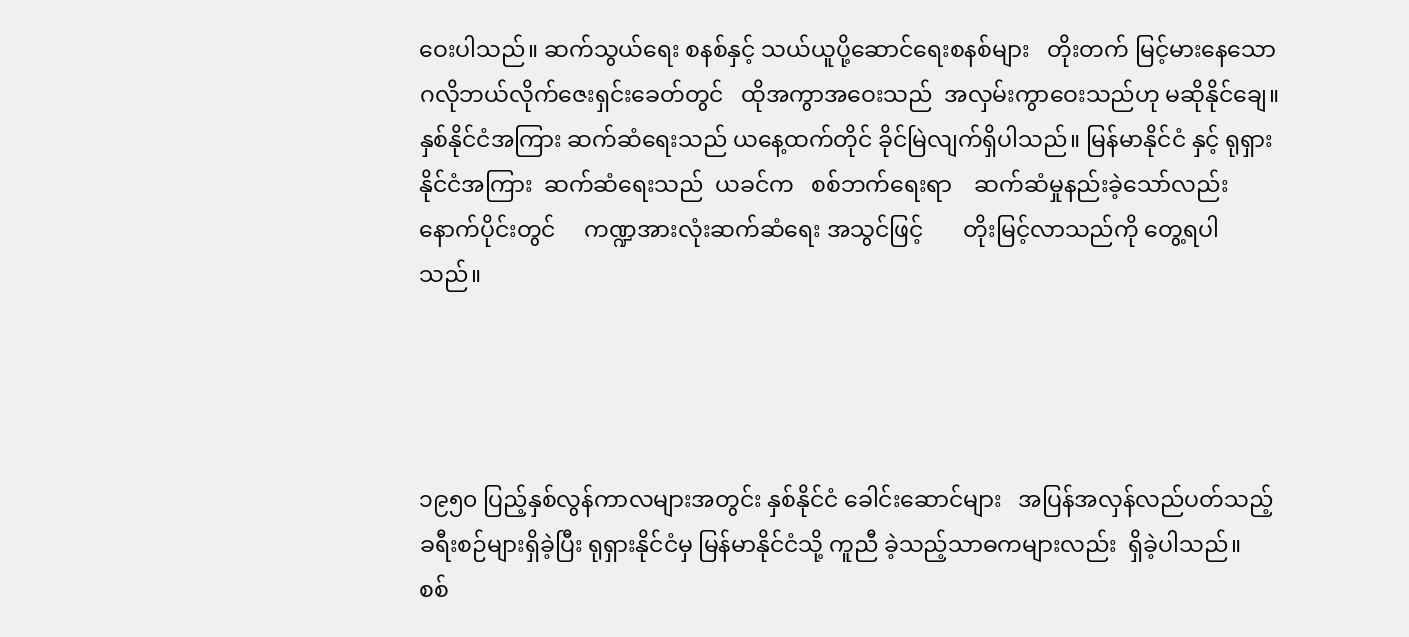ဝေးပါသည်။ ဆက်သွယ်ရေး စနစ်နှင့် သယ်ယူပို့ဆောင်ရေးစနစ်များ   တိုးတက် မြင့်မားနေသော  ဂလိုဘယ်လိုက်ဇေးရှင်းခေတ်တွင်   ထိုအကွာအဝေးသည်  အလှမ်းကွာဝေးသည်ဟု မဆိုနိုင်ချေ။ နှစ်နိုင်ငံအကြား ဆက်ဆံရေးသည် ယနေ့ထက်တိုင် ခိုင်မြဲလျက်ရှိပါသည်။ မြန်မာနိုင်ငံ နှင့် ရုရှားနိုင်ငံအကြား  ဆက်ဆံရေးသည်  ယခင်က   စစ်ဘက်ရေးရာ    ဆက်ဆံမှုနည်းခဲ့သော်လည်း နောက်ပိုင်းတွင်     ကဏ္ဍအားလုံးဆက်ဆံရေး အသွင်ဖြင့်       တိုးမြင့်လာသည်ကို တွေ့ရပါ သည်။




၁၉၅၀ ပြည့်နှစ်လွန်ကာလများအတွင်း နှစ်နိုင်ငံ ခေါင်းဆောင်များ   အပြန်အလှန်လည်ပတ်သည့် ခရီးစဉ်များရှိခဲ့ပြီး ရုရှားနိုင်ငံမှ မြန်မာနိုင်ငံသို့ ကူညီ ခဲ့သည့်သာဓကများလည်း  ရှိခဲ့ပါသည်။   စစ်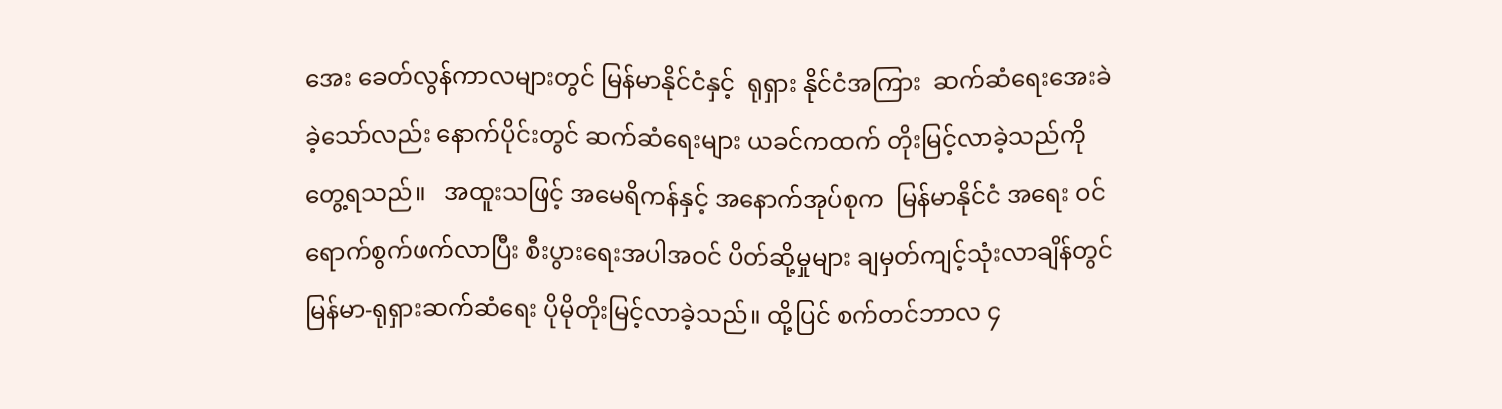အေး ခေတ်လွန်ကာလများတွင် မြန်မာနိုင်ငံနှင့်  ရုရှား နိုင်ငံအကြား  ဆက်ဆံရေးအေးခဲခဲ့သော်လည်း နောက်ပိုင်းတွင် ဆက်ဆံရေးများ ယခင်ကထက် တိုးမြင့်လာခဲ့သည်ကို  တွေ့ရသည်။   အထူးသဖြင့် အမေရိကန်နှင့် အနောက်အုပ်စုက  မြန်မာနိုင်ငံ အရေး ဝင်ရောက်စွက်ဖက်လာပြီး စီးပွားရေးအပါအဝင် ပိတ်ဆို့မှုများ ချမှတ်ကျင့်သုံးလာချိန်တွင် မြန်မာ-ရုရှားဆက်ဆံရေး ပိုမိုတိုးမြင့်လာခဲ့သည်။ ထို့ပြင် စက်တင်ဘာလ ၄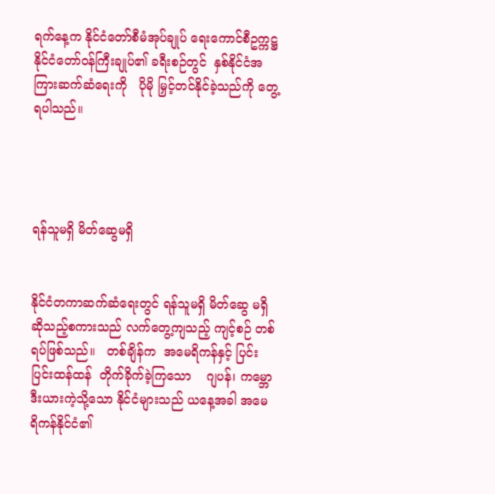ရက်နေ့က နိုင်ငံတော်စီမံအုပ်ချုပ် ရေးကောင်စီဥက္ကဋ္ဌ    နိုင်ငံတော်ဝန်ကြီးချုပ်၏ ခရီးစဉ်တွင်  နှစ်နိုင်ငံအကြားဆက်ဆံရေးကို   ပိုမို မြှင့်တင်နိုင်ခဲ့သည်ကို တွေ့ရပါသည်။




ရန်သူမရှိ မိတ်ဆွေမရှိ


နိုင်ငံတကာဆက်ဆံရေးတွင် ရန်သူမရှိ မိတ်ဆွေ မရှိဆိုသည့်စကားသည် လက်တွေ့ကျသည့် ကျင့်စဉ် တစ်ရပ်ဖြစ်သည်။   တစ်ချိန်က  အမေရိကန်နှင့် ပြင်းပြင်းထန်ထန်  တိုက်ခိုက်ခဲ့ကြသော    ဂျပန်၊ ကမ္ဘောဒီးယားကဲ့သို့သော နိုင်ငံများသည် ယနေ့အခါ အမေရိကန်နိုင်ငံ၏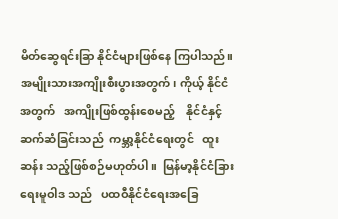မိတ်ဆွေရင်းခြာ နိုင်ငံများဖြစ်နေ ကြပါသည်။ အမျိုးသားအကျိုးစီးပွားအတွက်၊ ကိုယ့် နိုင်ငံအတွက်   အကျိုးဖြစ်ထွန်းစေမည့်    နိုင်ငံနှင့် ဆက်ဆံခြင်းသည်  ကမ္ဘာ့နိုင်ငံရေးတွင်   ထူးဆန်း သည့်ဖြစ်စဉ်မဟုတ်ပါ။  မြန်မာ့နိုင်ငံခြားရေးမူဝါဒ သည်   ပထဝီနိုင်ငံရေးအခြေ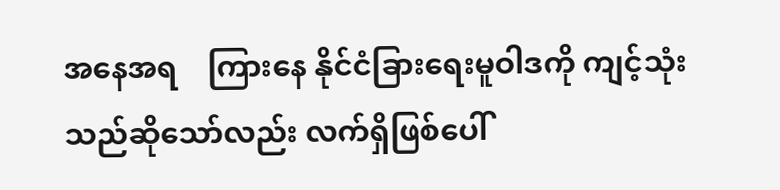အနေအရ    ကြားနေ နိုင်ငံခြားရေးမူဝါဒကို ကျင့်သုံးသည်ဆိုသော်လည်း လက်ရှိဖြစ်ပေါ်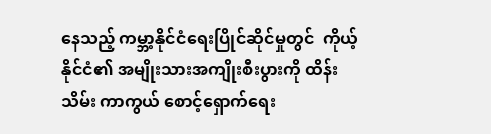နေသည့် ကမ္ဘာ့နိုင်ငံရေးပြိုင်ဆိုင်မှုတွင်  ကိုယ့်နိုင်ငံ၏ အမျိုးသားအကျိုးစီးပွားကို ထိန်းသိမ်း ကာကွယ် စောင့်ရှောက်ရေး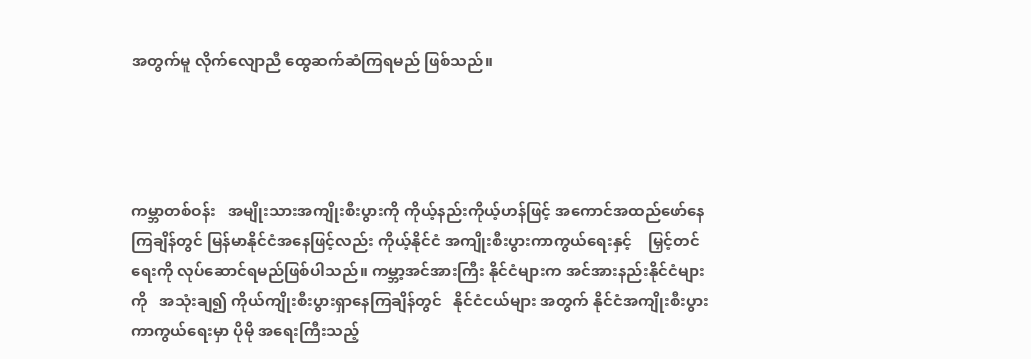အတွက်မူ လိုက်လျောညီ ထွေဆက်ဆံကြရမည် ဖြစ်သည်။




ကမ္ဘာတစ်ဝန်း   အမျိုးသားအကျိုးစီးပွားကို ကိုယ့်နည်းကိုယ့်ဟန်ဖြင့် အကောင်အထည်ဖော်နေ ကြချိန်တွင် မြန်မာနိုင်ငံအနေဖြင့်လည်း ကိုယ့်နိုင်ငံ အကျိုးစီးပွားကာကွယ်ရေးနှင့်    မြှင့်တင်ရေးကို လုပ်ဆောင်ရမည်ဖြစ်ပါသည်။ ကမ္ဘာ့အင်အားကြီး နိုင်ငံများက အင်အားနည်းနိုင်ငံများကို   အသုံးချ၍ ကိုယ်ကျိုးစီးပွားရှာနေကြချိန်တွင်   နိုင်ငံငယ်များ အတွက် နိုင်ငံအကျိုးစီးပွားကာကွယ်ရေးမှာ ပိုမို အရေးကြီးသည့်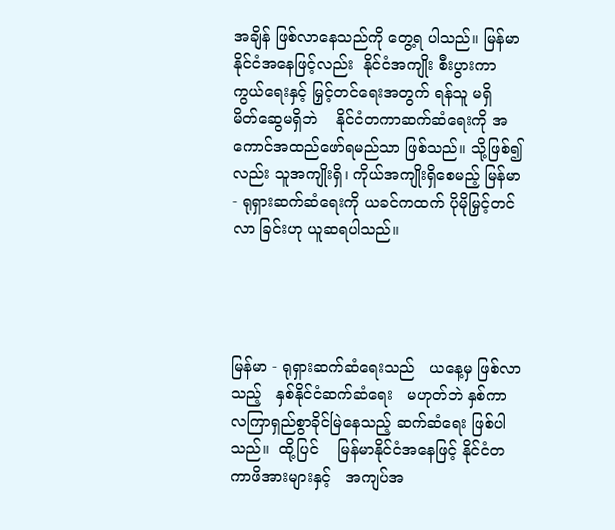အချိန် ဖြစ်လာနေသည်ကို တွေ့ရ ပါသည်။ မြန်မာနိုင်ငံအနေဖြင့်လည်း  နိုင်ငံအကျိုး စီးပွားကာကွယ်ရေးနှင့် မြှင့်တင်ရေးအတွက် ရန်သူ မရှိ   မိတ်ဆွေမရှိဘဲ    နိုင်ငံတကာဆက်ဆံရေးကို အကောင်အထည်ဖော်ရမည်သာ ဖြစ်သည်။ သို့ဖြစ်၍ လည်း သူအကျိုးရှိ၊ ကိုယ်အကျိုးရှိစေမည့် မြန်မာ- ရုရှားဆက်ဆံရေးကို ယခင်ကထက် ပိုမိုမြှင့်တင်လာ ခြင်းဟု ယူဆရပါသည်။




မြန်မာ - ရုရှားဆက်ဆံရေးသည်   ယနေ့မှ ဖြစ်လာသည့်   နှစ်နိုင်ငံဆက်ဆံရေး   မဟုတ်ဘဲ နှစ်ကာလကြာရှည်စွာခိုင်မြဲနေသည့် ဆက်ဆံရေး ဖြစ်ပါသည်။  ထို့ပြင်    မြန်မာနိုင်ငံအနေဖြင့် နိုင်ငံတကာဖိအားများနှင့်   အကျပ်အ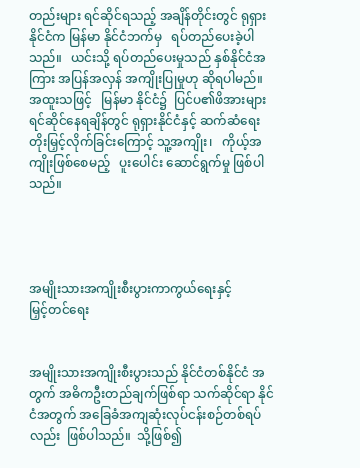တည်းများ ရင်ဆိုင်ရသည့် အချိန်တိုင်းတွင် ရုရှားနိုင်ငံက မြန်မာ နိုင်ငံဘက်မှ   ရပ်တည်ပေးခဲ့ပါသည်။   ယင်းသို့ ရပ်တည်ပေးမှုသည် နှစ်နိုင်ငံအကြား အပြန်အလှန် အကျိုးပြုမှုဟု ဆိုရပါမည်။ အထူးသဖြင့်   မြန်မာ နိုင်ငံ၌  ပြင်ပ၏ဖိအားများ ရင်ဆိုင်နေရချိန်တွင် ရုရှားနိုင်ငံနှင့် ဆက်ဆံရေးတိုးမြှင့်လိုက်ခြင်းကြောင့် သူ့အကျိုး၊   ကိုယ့်အကျိုးဖြစ်စေမည့်   ပူးပေါင်း ဆောင်ရွက်မှု ဖြစ်ပါသည်။




အမျိုးသားအကျိုးစီးပွားကာကွယ်ရေးနှင့်
မြှင့်တင်ရေး


အမျိုးသားအကျိုးစီးပွားသည် နိုင်ငံတစ်နိုင်ငံ အတွက် အဓိကဦးတည်ချက်ဖြစ်ရာ သက်ဆိုင်ရာ နိုင်ငံအတွက် အခြေခံအကျဆုံးလုပ်ငန်းစဉ်တစ်ရပ် လည်း  ဖြစ်ပါသည်။  သို့ဖြစ်၍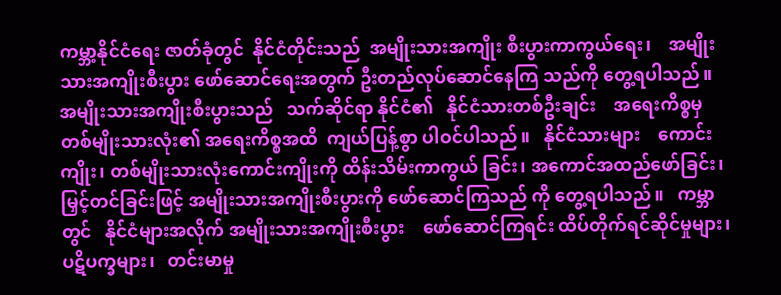ကမ္ဘာ့နိုင်ငံရေး ဇာတ်ခုံတွင်  နိုင်ငံတိုင်းသည်  အမျိုးသားအကျိုး စီးပွားကာကွယ်ရေး၊    အမျိုးသားအကျိုးစီးပွား ဖော်ဆောင်ရေးအတွက် ဦးတည်လုပ်ဆောင်နေကြ သည်ကို တွေ့ရပါသည်။
အမျိုးသားအကျိုးစီးပွားသည်   သက်ဆိုင်ရာ နိုင်ငံ၏   နိုင်ငံသားတစ်ဦးချင်း    အရေးကိစ္စမှ တစ်မျိုးသားလုံး၏ အရေးကိစ္စအထိ  ကျယ်ပြန့်စွာ ပါဝင်ပါသည်။   နိုင်ငံသားများ    ကောင်းကျိုး၊ တစ်မျိုးသားလုံးကောင်းကျိုးကို ထိန်းသိမ်းကာကွယ် ခြင်း၊ အကောင်အထည်ဖော်ခြင်း၊ မြှင့်တင်ခြင်းဖြင့် အမျိုးသားအကျိုးစီးပွားကို ဖော်ဆောင်ကြသည် ကို တွေ့ရပါသည်။   ကမ္ဘာတွင်   နိုင်ငံများအလိုက် အမျိုးသားအကျိုးစီးပွား    ဖော်ဆောင်ကြရင်း ထိပ်တိုက်ရင်ဆိုင်မှုများ၊   ပဋိပက္ခများ၊   တင်းမာမှု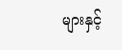များနှင့်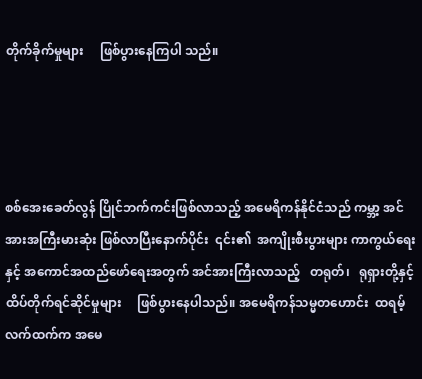တိုက်ခိုက်မှုများ     ဖြစ်ပွားနေကြပါ သည်။




စစ်အေးခေတ်လွန် ပြိုင်ဘက်ကင်းဖြစ်လာသည့် အမေရိကန်နိုင်ငံသည် ကမ္ဘာ့ အင်အားအကြီးမားဆုံး ဖြစ်လာပြီးနောက်ပိုင်း  ၎င်း၏  အကျိုးစီးပွားများ ကာကွယ်ရေးနှင့် အကောင်အထည်ဖော်ရေးအတွက် အင်အားကြီးလာသည့်   တရုတ်၊   ရုရှားတို့နှင့် ထိပ်တိုက်ရင်ဆိုင်မှုများ     ဖြစ်ပွားနေပါသည်။ အမေရိကန်သမ္မတဟောင်း  ထရမ့်လက်ထက်က အမေ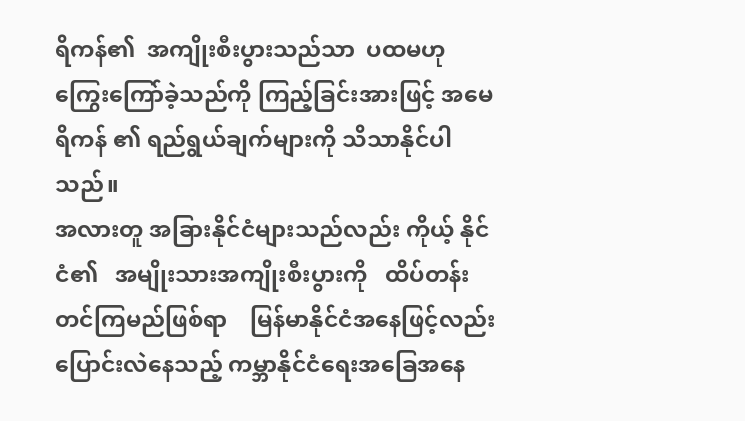ရိကန်၏  အကျိုးစီးပွားသည်သာ  ပထမဟု ကြွေးကြော်ခဲ့သည်ကို ကြည့်ခြင်းအားဖြင့် အမေရိကန် ၏ ရည်ရွယ်ချက်များကို သိသာနိုင်ပါသည်။
အလားတူ အခြားနိုင်ငံများသည်လည်း ကိုယ့် နိုင်ငံ၏   အမျိုးသားအကျိုးစီးပွားကို   ထိပ်တန်း တင်ကြမည်ဖြစ်ရာ    မြန်မာနိုင်ငံအနေဖြင့်လည်း ပြောင်းလဲနေသည့် ကမ္ဘာနိုင်ငံရေးအခြေအနေ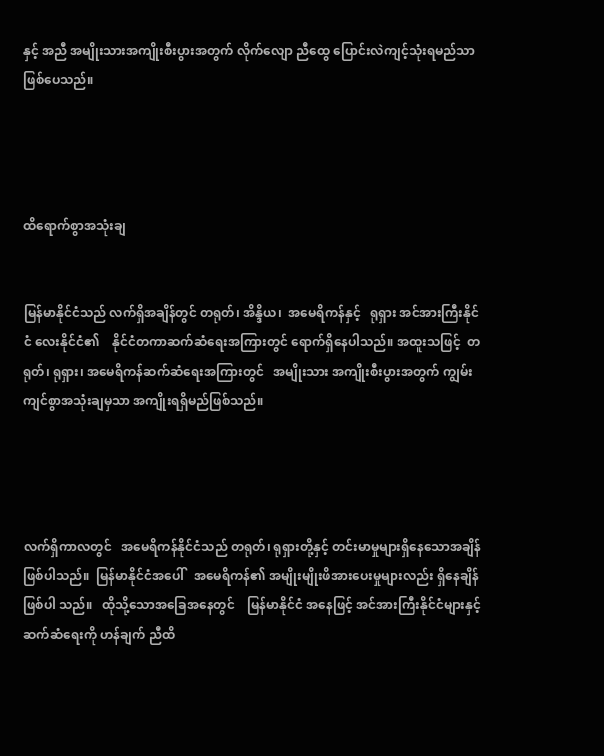နှင့် အညီ အမျိုးသားအကျိုးစီးပွားအတွက် လိုက်လျော ညီထွေ ပြောင်းလဲကျင့်သုံးရမည်သာ ဖြစ်ပေသည်။




ထိရောက်စွာအသုံးချ


မြန်မာနိုင်ငံသည် လက်ရှိအချိန်တွင် တရုတ်၊ အိန္ဒိယ၊  အမေရိကန်နှင့်   ရုရှား အင်အားကြီးနိုင်ငံ လေးနိုင်ငံ၏    နိုင်ငံတကာဆက်ဆံရေးအကြားတွင် ရောက်ရှိနေပါသည်။ အထူးသဖြင့်  တရုတ်၊ ရုရှား၊ အမေရိကန်ဆက်ဆံရေးအကြားတွင်   အမျိုးသား အကျိုးစီးပွားအတွက် ကျွမ်းကျင်စွာအသုံးချမှသာ အကျိုးရရှိမည်ဖြစ်သည်။




လက်ရှိကာလတွင်   အမေရိကန်နိုင်ငံသည် တရုတ်၊ ရုရှားတို့နှင့် တင်းမာမှုများရှိနေသောအချိန် ဖြစ်ပါသည်။  မြန်မာနိုင်ငံအပေါ်   အမေရိကန်၏ အမျိုးမျိုးဖိအားပေးမှုများလည်း ရှိနေချိန်ဖြစ်ပါ သည်။   ထိုသို့သောအခြေအနေတွင်    မြန်မာနိုင်ငံ အနေဖြင့် အင်အားကြီးနိုင်ငံများနှင့် ဆက်ဆံရေးကို ဟန်ချက် ညီထိ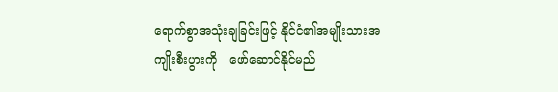ရောက်စွာအသုံးချခြင်းဖြင့် နိုင်ငံ၏အမျိုးသားအကျိုးစီးပွားကို   ဖော်ဆောင်နိုင်မည်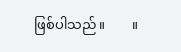ဖြစ်ပါသည်။        ။